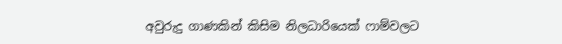අවුරුදු ගාණකින් කිසිම නිලධාරියෙක් ෆාම්වලට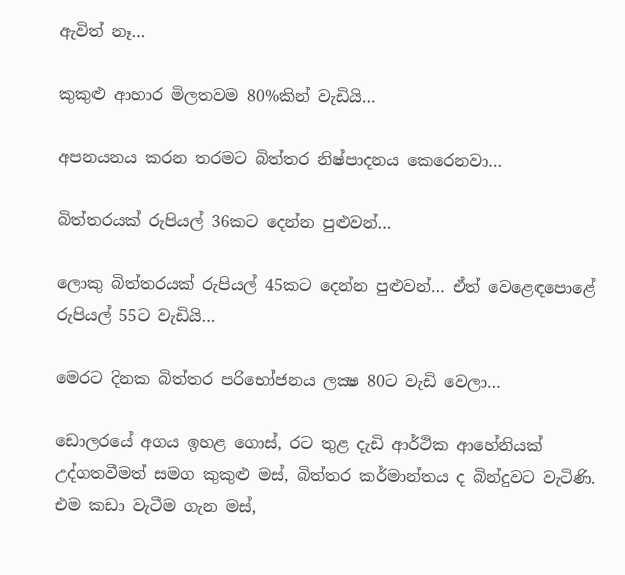ඇවිත් නෑ…

කුකුළු ආහාර මිලතවම 80%කින් වැඩියි…

අපනයනය කරන තරමට බිත්තර නිෂ්පාදනය කෙරෙනවා…

බිත්තරයක් රුපියල් 36කට දෙන්න පුළුවන්…

ලොකු බිත්තරයක් රුපියල් 45කට දෙන්න පුළුවන්… ඒත් වෙළෙඳපොළේ රුපියල් 55ට වැඩියි…

මෙරට දිනක බිත්තර පරිභෝජනය ලක්‍ෂ 80ට වැඩි වෙලා…

ඩොලරයේ අගය ඉහළ ගොස්, රට තුළ දැඩි ආර්ථික ආහේනියක් උද්ගතවීමත් සමග කුකුළු මස්, බිත්තර කර්මාන්තය ද බින්දුවට වැටිණි. එම කඩා වැටීම ගැන මස්,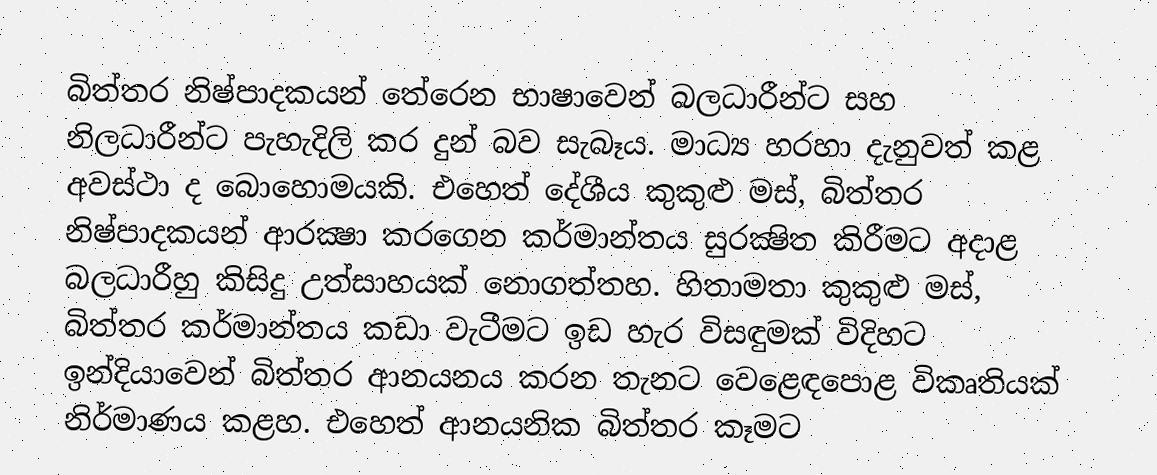බිත්තර නිෂ්පාදකයන් තේරෙන භාෂාවෙන් බලධාරීන්ට සහ නිලධාරීන්ට පැහැදිලි කර දුන් බව සැබෑය. මාධ්‍ය හරහා දැනුවත් කළ අවස්ථා ද බොහොමයකි. එහෙත් දේශීය කුකුළු මස්, බිත්තර නිෂ්පාදකයන් ආරක්‍ෂා කරගෙන කර්මාන්තය සුරක්‍ෂිත කිරීමට අදාළ බලධාරීහු කිසිදු උත්සාහයක් නොගත්තහ. හිතාමතා කුකුළු මස්, බිත්තර කර්මාන්තය කඩා වැටීමට ඉඩ හැර විසඳුමක් විදිහට ඉන්දියාවෙන් බිත්තර ආනයනය කරන තැනට වෙළෙඳපොළ විකෘතියක් නිර්මාණය කළහ. එහෙත් ආනයනික බිත්තර කෑමට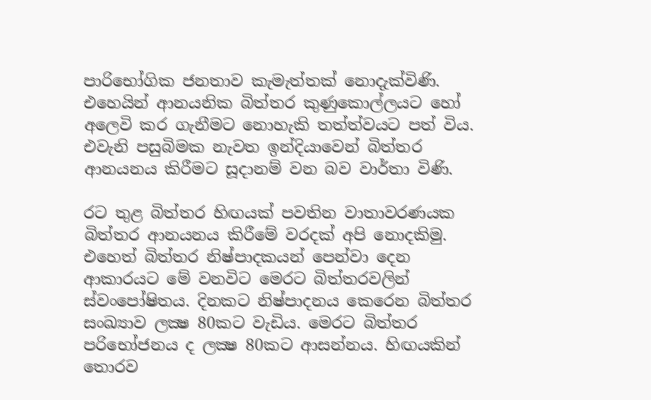පාරිභෝගික ජනතාව කැමැත්තක් නොදැක්විණි. එහෙයින් ආනයනික බිත්තර කුණුකොල්ලයට හෝ අලෙවි කර ගැනීමට නොහැකි තත්ත්වයට පත් විය. එවැනි පසුබිමක නැවත ඉන්දියාවෙන් බිත්තර ආනයනය කිරීමට සූදානම් වන බව වාර්තා විණි.

රට තුළ බිත්තර හිඟයක් පවතින වාතාවරණයක බිත්තර ආනයනය කිරීමේ වරදක් අපි නොදකිමු. එහෙත් බිත්තර නිෂ්පාදකයන් පෙන්වා දෙන ආකාරයට මේ වනවිට මෙරට බිත්තරවලින් ස්වංපෝෂිතය. දිනකට නිෂ්පාදනය කෙරෙන බිත්තර සංඛ්‍යාව ලක්‍ෂ 80කට වැඩිය. මෙරට බිත්තර පරිභෝජනය ද ලක්‍ෂ 80කට ආසන්නය. හිඟයකින් තොරව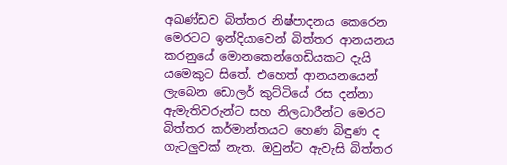අඛණ්ඩව බිත්තර නිෂ්පාදනය කෙරෙන මෙරටට ඉන්දියාවෙන් බිත්තර ආනයනය කරනුයේ මොනකෙන්ගෙඩියකට දැයි යමෙකුට සිතේ. එහෙත් ආනයනයෙන් ලැබෙන ඩොලර් කුට්ටියේ රස දන්නා ඇමැතිවරුන්ට සහ නිලධාරීන්ට මෙරට බිත්තර කර්මාන්තයට හෙණ බිඳුණ ද ගැටලුවක් නැත. ඔවුන්ට ඇවැසි බිත්තර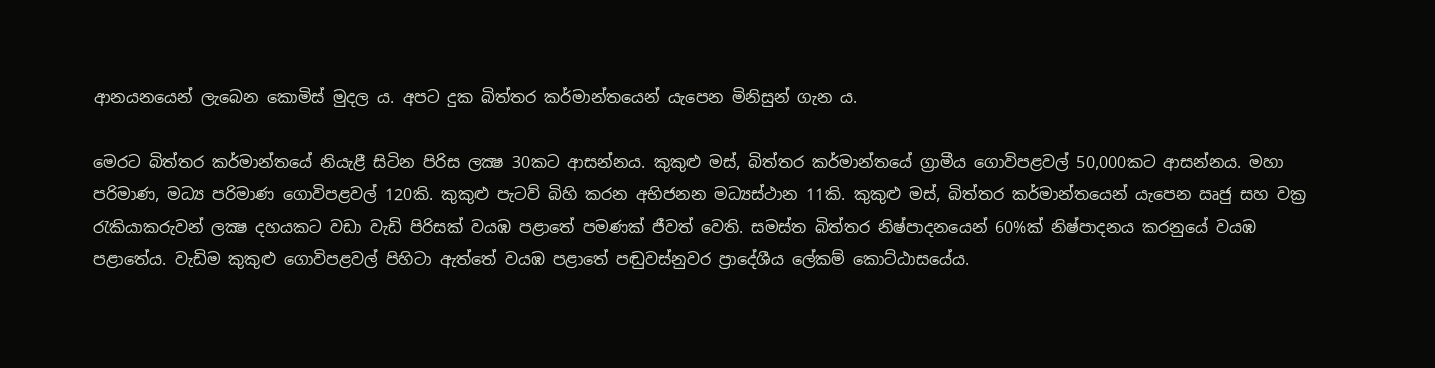ආනයනයෙන් ලැබෙන කොමිස් මුදල ය. අපට දුක බිත්තර කර්මාන්තයෙන් යැපෙන මිනිසුන් ගැන ය.

මෙරට බිත්තර කර්මාන්තයේ නියැළී සිටින පිරිස ලක්‍ෂ 30කට ආසන්නය. කුකුළු මස්, බිත්තර කර්මාන්තයේ ග්‍රාමීය ගොවිපළවල් 50,000කට ආසන්නය. මහා පරිමාණ, මධ්‍ය පරිමාණ ගොවිපළවල් 120කි. කුකුළු පැටව් බිහි කරන අභිජනන මධ්‍යස්ථාන 11කි. කුකුළු මස්, බිත්තර කර්මාන්තයෙන් යැපෙන ඍජු සහ වක්‍ර රැකියාකරුවන් ලක්‍ෂ දහයකට වඩා වැඩි පිරිසක් වයඹ පළාතේ පමණක් ජීවත් වෙති. සමස්ත බිත්තර නිෂ්පාදනයෙන් 60%ක් නිෂ්පාදනය කරනුයේ වයඹ පළාතේය. වැඩිම කුකුළු ගොවිපළවල් පිහිටා ඇත්තේ වයඹ පළාතේ පඬුවස්නුවර ප්‍රාදේශීය ලේකම් කොට්ඨාසයේය.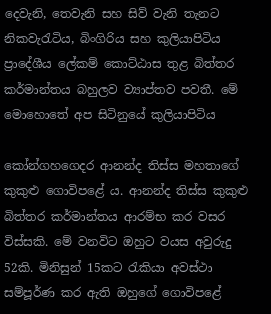දෙවැනි, තෙවැනි සහ සිව් වැනි තැනට නිකවැරැටිය, බිංගිරිය සහ කුලියාපිටිය ප්‍රාදේශීය ලේකම් කොට්ඨාස තුළ බිත්තර කර්මාන්තය බහුලව ව්‍යාප්තව පවතී. මේ මොහොතේ අප සිටිනුයේ කුලියාපිටිය

කෝන්ගහගෙදර ආනන්ද තිස්ස මහතාගේ කුකුළු ගොවිපළේ ය. ආනන්ද තිස්ස කුකුළු බිත්තර කර්මාන්තය ආරම්භ කර වසර විස්සකි. මේ වනවිට ඔහුට වයස අවුරුදු 52කි. මිනිසුන් 15කට රැකියා අවස්ථා සම්පූර්ණ කර ඇති ඔහුගේ ගොවිපළේ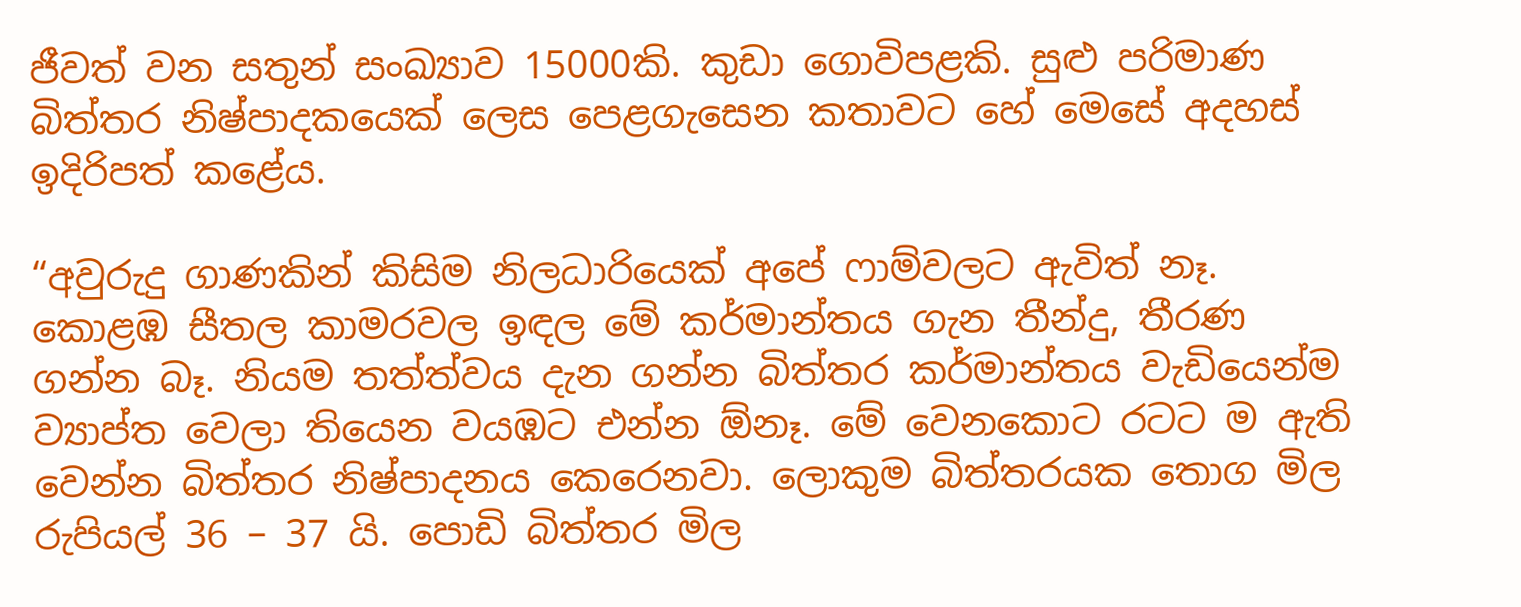ජීවත් වන සතුන් සංඛ්‍යාව 15000කි. කුඩා ගොවිපළකි. සුළු පරිමාණ බිත්තර නිෂ්පාදකයෙක් ලෙස පෙළගැසෙන කතාවට හේ මෙසේ අදහස් ඉදිරිපත් කළේය.

“අවුරුදු ගාණකින් කිසිම නිලධාරියෙක් අපේ ෆාම්වලට ඇවිත් නෑ. කොළඹ සීතල කාමරවල ඉඳල මේ කර්මාන්තය ගැන තීන්දු, තීරණ ගන්න බෑ. නියම තත්ත්වය දැන ගන්න බිත්තර කර්මාන්තය වැඩියෙන්ම ව්‍යාප්ත වෙලා තියෙන වයඹට එන්න ඕනෑ. මේ වෙනකොට රටට ම ඇති වෙන්න බිත්තර නිෂ්පාදනය කෙරෙනවා. ලොකුම බිත්තරයක තොග මිල රුපියල් 36 – 37 යි. පොඩි බිත්තර මිල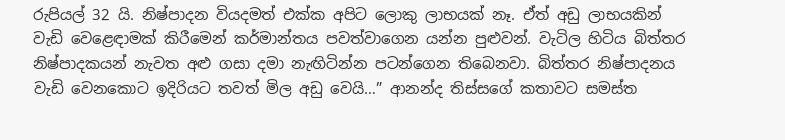රුපියල් 32 යි. නිෂ්පාදන වියදමත් එක්ක අපිට ලොකු ලාභයක් නෑ. ඒත් අඩු ලාභයකින් වැඩි වෙළෙඳාමක් කිරීමෙන් කර්මාන්තය පවත්වාගෙන යන්න පුළුවන්. වැටිල හිටිය බිත්තර නිෂ්පාදකයන් නැවත අළු ගසා දමා නැඟිටින්න පටන්ගෙන තිබෙනවා. බිත්තර නිෂ්පාදනය වැඩි වෙනකොට ඉදිරියට තවත් මිල අඩු වෙයි…” ආනන්ද තිස්සගේ කතාවට සමස්ත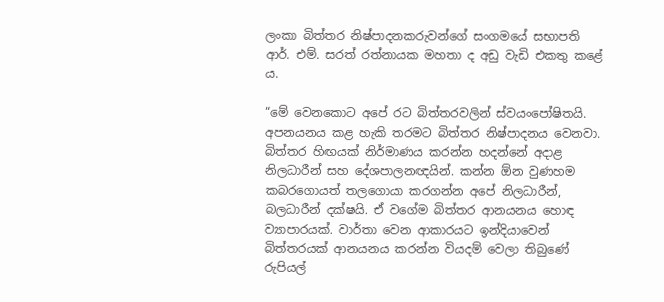ලංකා බිත්තර නිෂ්පාදනකරුවන්ගේ සංගමයේ සභාපති ආර්. එම්. සරත් රත්නායක මහතා ද අඩු වැඩි එකතු කළේ ය.

“මේ වෙනකොට අපේ රට බිත්තරවලින් ස්වයංපෝෂිතයි. අපනයනය කළ හැකි තරමට බිත්තර නිෂ්පාදනය වෙනවා. බිත්තර හිඟයක් නිර්මාණය කරන්න හදන්නේ අදාළ නිලධාරීන් සහ දේශපාලනඥයින්. කන්න ඕන වුණහම කබරගොයත් තලගොයා කරගන්න අපේ නිලධාරීන්, බලධාරීන් දක්ෂයි. ඒ වගේම බිත්තර ආනයනය හොඳ ව්‍යාපාරයක්. වාර්තා වෙන ආකාරයට ඉන්දියාවෙන් බිත්තරයක් ආනයනය කරන්න වියදම් වෙලා තිබුණේ රුපියල්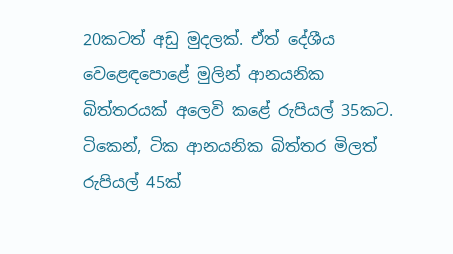20කටත් අඩු මුදලක්. ඒත් දේශීය වෙළෙඳපොළේ මුලින් ආනයනික බිත්තරයක් අලෙවි කළේ රුපියල් 35කට. ටිකෙන්, ටික ආනයනික බිත්තර මිලත් රුපියල් 45ක්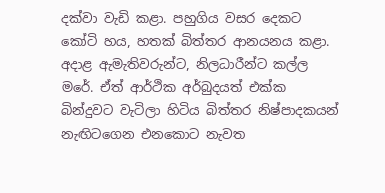දක්වා වැඩි කළා. පහුගිය වසර දෙකට කෝටි හය, හතක් බිත්තර ආනයනය කළා. අදාළ ඇමැතිවරුන්ට, නිලධාරීන්ට කල්ල මරේ. ඒත් ආර්ථික අර්බුදයත් එක්ක බින්දුවට වැටිලා හිටිය බිත්තර නිෂ්පාදකයන් නැඟිටගෙන එනකොට නැවත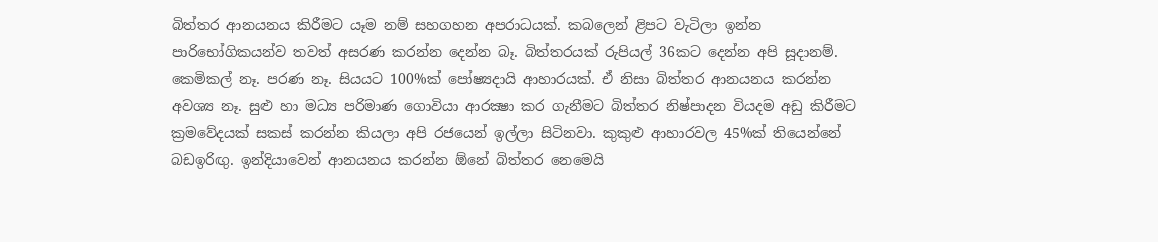බිත්තර ආනයනය කිරීමට යෑම නම් සහගහන අපරාධයක්. කබලෙන් ළිපට වැටිලා ඉන්න පාරිභෝගිකයන්ව තවත් අසරණ කරන්න දෙන්න බෑ. බිත්තරයක් රුපියල් 36කට දෙන්න අපි සූදානම්. කෙමිකල් නෑ. පරණ නෑ. සියයට 100%ක් පෝෂ්‍යදායි ආහාරයක්. ඒ නිසා බිත්තර ආනයනය කරන්න අවශ්‍ය නෑ. සුළු හා මධ්‍ය පරිමාණ ගොවියා ආරක්‍ෂා කර ගැනීමට බිත්තර නිෂ්පාදන වියදම අඩු කිරීමට ක්‍රමවේදයක් සකස් කරන්න කියලා අපි රජයෙන් ඉල්ලා සිටිනවා. කුකුළු ආහාරවල 45%ක් තියෙන්නේ බඩඉරිඟු. ඉන්දියාවෙන් ආනයනය කරන්න ඕනේ බිත්තර නෙමෙයි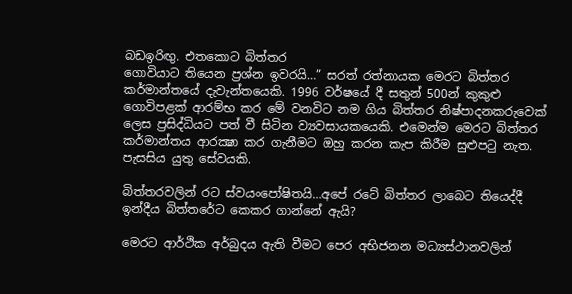බඩඉරිඟු. එතකොට බිත්තර
ගොවියාට තියෙන ප්‍රශ්න ඉවරයි…” සරත් රත්නායක මෙරට බිත්තර කර්මාන්තයේ දැවැන්තයෙකි. 1996 වර්ෂයේ දී සතුන් 500න් කුකුළු ගොවිපළක් ආරම්භ කර මේ වනවිට නම ගිය බිත්තර නිෂ්පාදනකරුවෙක් ලෙස ප්‍රසිද්ධියට පත් වී සිටින ව්‍යවසායකයෙකි. එමෙන්ම මෙරට බිත්තර කර්මාන්තය ආරක්‍ෂා කර ගැනීමට ඔහු කරන කැප කිරීම සුළුපටු නැත. පැසසිය යුතු සේවයකි.

බිත්තරවලින් රට ස්වයංපෝෂිතයි…අපේ රටේ බිත්තර ලාබෙට තියෙද්දී ඉන්දීය බිත්තරේට කෙකර ගාන්නේ ඇයි?

මෙරට ආර්ථික අර්බුදය ඇති වීමට පෙර අභිජනන මධ්‍යස්ථානවලින්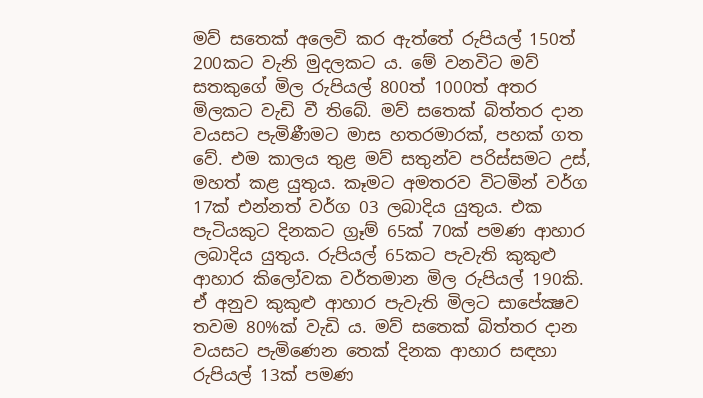මව් සතෙක් අලෙවි කර ඇත්තේ රුපියල් 150ත් 200කට වැනි මුදලකට ය. මේ වනවිට මව් සතකුගේ මිල රුපියල් 800ත් 1000ත් අතර මිලකට වැඩි වී තිබේ. මව් සතෙක් බිත්තර දාන වයසට පැමිණීමට මාස හතරමාරක්, පහක් ගත වේ. එම කාලය තුළ මව් සතුන්ව පරිස්සමට උස්, මහත් කළ යුතුය. කෑමට අමතරව විටමින් වර්ග 17ක් එන්නත් වර්ග 03 ලබාදිය යුතුය. එක පැටියකුට දිනකට ග්‍රෑම් 65ක් 70ක් පමණ ආහාර ලබාදිය යුතුය. රුපියල් 65කට පැවැති කුකුළු ආහාර කිලෝවක වර්තමාන මිල රුපියල් 190කි. ඒ අනුව කුකුළු ආහාර පැවැති මිලට සාපේක්‍ෂව තවම 80%ක් වැඩි ය. මව් සතෙක් බිත්තර දාන වයසට පැමිණෙන තෙක් දිනක ආහාර සඳහා රුපියල් 13ක් පමණ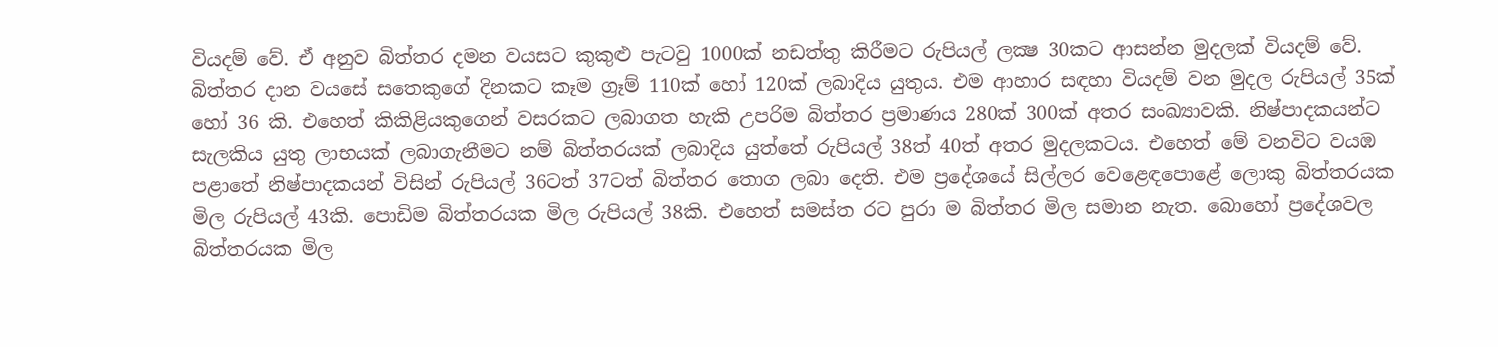වියදම් වේ. ඒ අනුව බිත්තර දමන වයසට කුකුළු පැටවු 1000ක් නඩත්තු කිරීමට රුපියල් ලක්‍ෂ 30කට ආසන්න මුදලක් වියදම් වේ. බිත්තර දාන වයසේ සතෙකුගේ දිනකට කෑම ග්‍රෑම් 110ක් හෝ 120ක් ලබාදිය යුතුය. එම ආහාර සඳහා වියදම් වන මුදල රුපියල් 35ක් හෝ 36 කි. එහෙත් කිකිළියකුගෙන් වසරකට ලබාගත හැකි උපරිම බිත්තර ප්‍රමාණය 280ක් 300ක් අතර සංඛ්‍යාවකි. නිෂ්පාදකයන්ට සැලකිය යුතු ලාභයක් ලබාගැනීමට නම් බිත්තරයක් ලබාදිය යුත්තේ රුපියල් 38ත් 40ත් අතර මුදලකටය. එහෙත් මේ වනවිට වයඹ පළාතේ නිෂ්පාදකයන් විසින් රුපියල් 36ටත් 37ටත් බිත්තර තොග ලබා දෙති. එම ප්‍රදේශයේ සිල්ලර වෙළෙඳපොළේ ලොකු බිත්තරයක මිල රුපියල් 43කි. පොඩිම බිත්තරයක මිල රුපියල් 38කි. එහෙත් සමස්ත රට පුරා ම බිත්තර මිල සමාන නැත. බොහෝ ප්‍රදේශවල බිත්තරයක මිල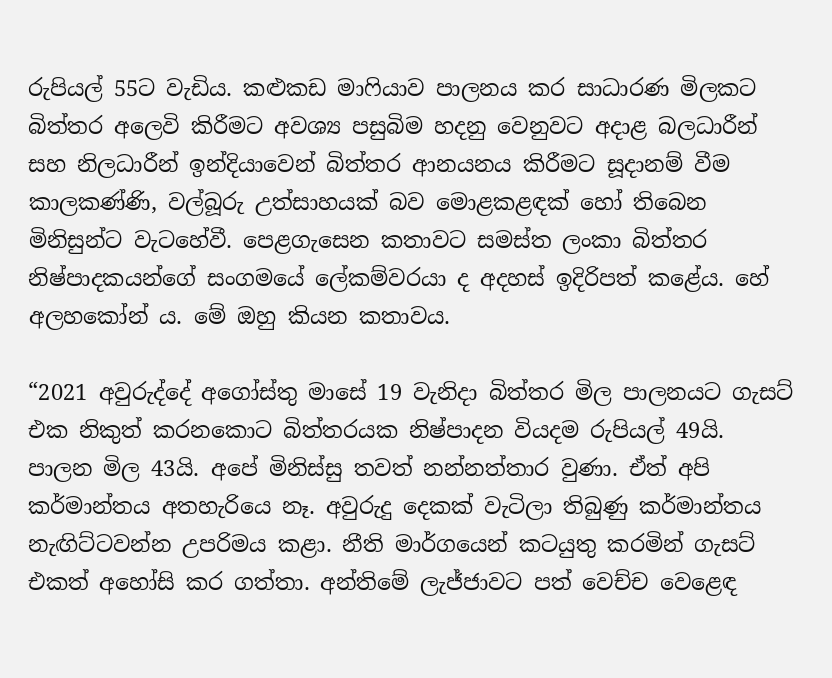රුපියල් 55ට වැඩිය. කළුකඩ මාෆියාව පාලනය කර සාධාරණ මිලකට බිත්තර අලෙවි කිරීමට අවශ්‍ය පසුබිම හදනු වෙනුවට අදාළ බලධාරීන් සහ නිලධාරීන් ඉන්දියාවෙන් බිත්තර ආනයනය කිරීමට සූදානම් වීම කාලකණ්ණි, වල්බූරු උත්සාහයක් බව මොළකළඳක් හෝ තිබෙන මිනිසුන්ට වැටහේවී. පෙළගැසෙන කතාවට සමස්ත ලංකා බිත්තර නිෂ්පාදකයන්ගේ සංගමයේ ලේකම්වරයා ද අදහස් ඉදිරිපත් කළේය. හේ අලහකෝන් ය. මේ ඔහු කියන කතාවය.

“2021 අවුරුද්දේ අගෝස්තු මාසේ 19 වැනිදා බිත්තර මිල පාලනයට ගැසට් එක නිකුත් කරනකොට බිත්තරයක නිෂ්පාදන වියදම රුපියල් 49යි. පාලන මිල 43යි. අපේ මිනිස්සු තවත් නන්නත්තාර වුණා. ඒත් අපි කර්මාන්තය අතහැරියෙ නෑ. අවුරුදු දෙකක් වැටිලා තිබුණු කර්මාන්තය නැඟිට්ටවන්න උපරිමය කළා. නීති මාර්ගයෙන් කටයුතු කරමින් ගැසට් එකත් අහෝසි කර ගත්තා. අන්තිමේ ලැජ්ජාවට පත් වෙච්ච වෙළෙඳ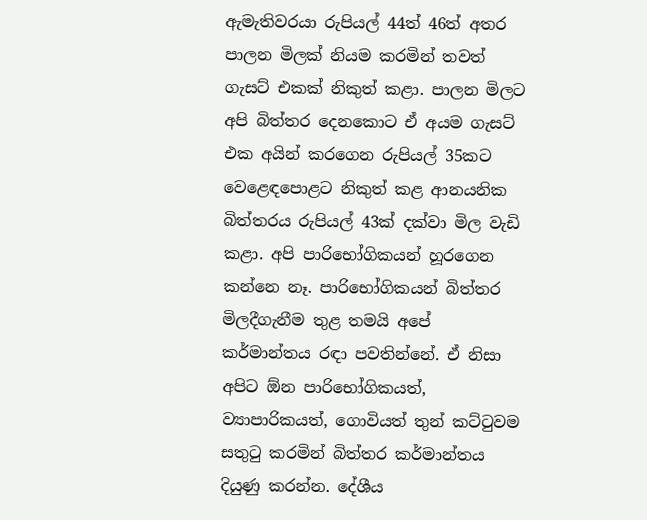ඇමැතිවරයා රුපියල් 44ත් 46ත් අතර පාලන මිලක් නියම කරමින් තවත් ගැසට් එකක් නිකුත් කළා. පාලන මිලට අපි බිත්තර දෙනකොට ඒ අයම ගැසට් එක අයින් කරගෙන රුපියල් 35කට වෙළෙඳපොළට නිකුත් කළ ආනයනික බිත්තරය රුපියල් 43ක් දක්වා මිල වැඩි කළා. අපි පාරිභෝගිකයන් හූරගෙන කන්නෙ නෑ. පාරිභෝගිකයන් බිත්තර මිලදීගැනීම තුළ තමයි අපේ කර්මාන්තය රඳා පවතින්නේ. ඒ නිසා අපිට ඕන පාරිභෝගිකයත්, ව්‍යාපාරිකයත්, ගොවියත් තුන් කට්ටුවම සතුටු කරමින් බිත්තර කර්මාන්තය දියුණු කරන්න. දේශීය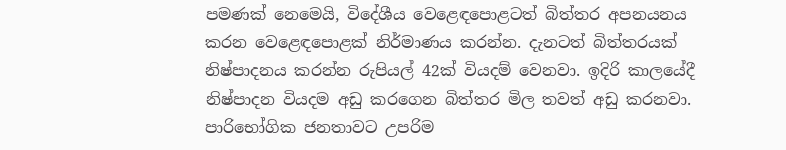පමණක් නෙමෙයි, විදේශීය වෙළෙඳපොළටත් බිත්තර අපනයනය කරන වෙළෙඳපොළක් නිර්මාණය කරන්න. දැනටත් බිත්තරයක් නිෂ්පාදනය කරන්න රුපියල් 42ක් වියදම් වෙනවා. ඉදිරි කාලයේදී නිෂ්පාදන වියදම අඩු කරගෙන බිත්තර මිල තවත් අඩු කරනවා. පාරිභෝගික ජනතාවට උපරිම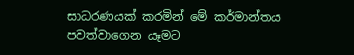සාධරණයක් කරමින් මේ කර්මාන්තය පවත්වාගෙන යෑමට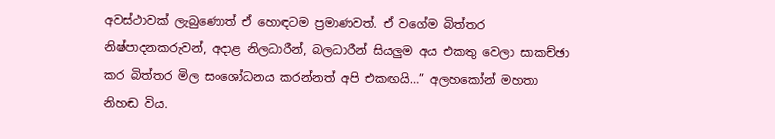අවස්ථාවක් ලැබුණොත් ඒ හොඳටම ප්‍රමාණවත්. ඒ වගේම බිත්තර නිෂ්පාදනකරුවන්, අදාළ නිලධාරීන්, බලධාරීන් සියලුම අය එකතු වෙලා සාකච්ඡා කර බිත්තර මිල සංශෝධනය කරන්නත් අපි එකඟයි…” අලහකෝන් මහතා නිහඬ විය.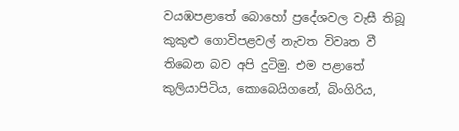වයඹපළාතේ බොහෝ ප්‍රදේශවල වැසී තිබූ කුකුළු ගොවිපළවල් නැවත විවෘත වී තිබෙන බව අපි දුටිමු. එම පළාතේ කුලියාපිටිය, කොබෙයිගනේ, බිංගිරිය,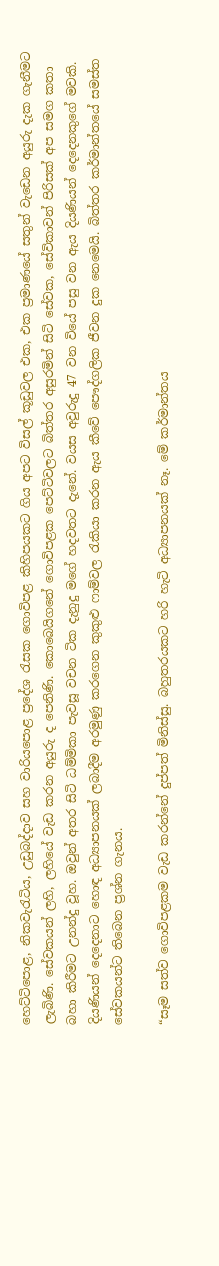හෙට්ටිපොළ, නිකවැරැටිය, උඩුබද්දාව සහ වාරියපොළ ප්‍රදේශ රැසක ගොවිපළ කිහිපයකට ගිය අපට විසල් කූඩුවල එක, එක ප්‍රමාණයේ සතුන් වැඩෙන අයුරු දැක ගැනීමට ලැබිණි. සේවකයන් ලහි, ලහියේ වැඩ කරන අයුරු ද පෙනිණි. කොබෙයිගනේ ගොවිපළක පෙට්ටිවලට බිත්තර අසුරමින් සිටි සේවක, සේවිකාවන් පිරිසක් අප සමග කතා බහා කිරීමට උනන්දු වූහ. ඔවුන් අතර සිටි ධම්මිකා පැවසූ වචන ටික දැනුදු මගේ හදවතට දැනේ. වයස අවුරුදු 47 වන වියේ පසු වන ඇය දියණියන් දෙදෙනකුගේ මවකි. දියණියන් දෙදෙනාට හොඳ අධ්‍යාපනයක් ලබාදීම අරමුණු කරගෙන කුකුළු ෆාම්වල රැකියා කරන ඇය කීවේ පෞද්ගලික ජීවන දුක නෙමෙයි. බිත්තර කර්මාන්තයේ සමස්ත සේවකයන්ට තිබෙන ප්‍රශ්න ගැනය.

“සෑම සත්ව ගොවිපළකම වැඩ කරන්නේ දුප්පත් මිනිස්සු. බහුතරයකට හරි හැටි අධ්‍යාපනයක් නෑ. මේ කර්මාන්තය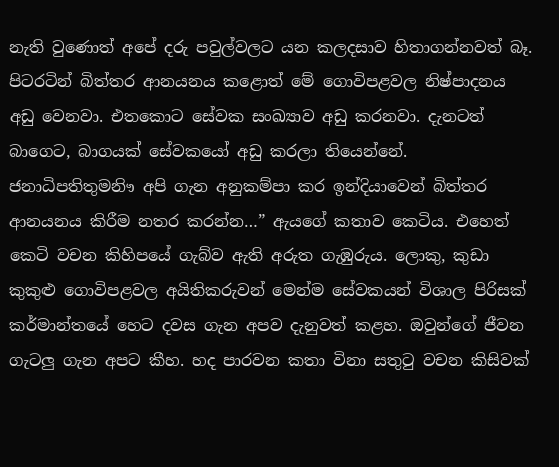නැති වුණොත් අපේ දරු පවුල්වලට යන කලදසාව හිතාගන්නවත් බෑ. පිටරටින් බිත්තර ආනයනය කළොත් මේ ගොවිපළවල නිෂ්පාදනය අඩු වෙනවා. එතකොට සේවක සංඛ්‍යාව අඩු කරනවා. දැනටත් බාගෙට, බාගයක් සේවකයෝ අඩු කරලා තියෙන්නේ. ජනාධිපතිතුමනිෟ අපි ගැන අනුකම්පා කර ඉන්දියාවෙන් බිත්තර ආනයනය කිරීම නතර කරන්න…” ඇයගේ කතාව කෙටිය. එහෙත් කෙටි වචන කිහිපයේ ගැබ්ව ඇති අරුත ගැඹුරුය. ලොකු, කුඩා කුකුළු ගොවිපළවල අයිතිකරුවන් මෙන්ම සේවකයන් විශාල පිරිසක් කර්මාන්තයේ හෙට දවස ගැන අපව දැනුවත් කළහ. ඔවුන්ගේ ජීවන ගැටලු ගැන අපට කීහ. හද පාරවන කතා විනා සතුටු වචන කිසිවක්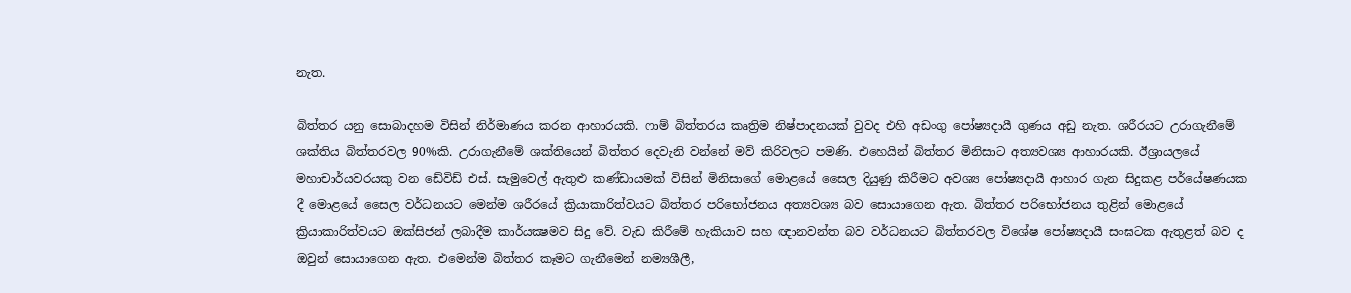නැත.

බිත්තර යනු සොබාදහම විසින් නිර්මාණය කරන ආහාරයකි. ෆාම් බිත්තරය කෘත්‍රිම නිෂ්පාදනයක් වුවද එහි අඩංගු පෝෂ්‍යදායී ගුණය අඩු නැත. ශරීරයට උරාගැනීමේ ශක්තිය බිත්තරවල 90%කි. උරාගැනීමේ ශක්තියෙන් බිත්තර දෙවැනි වන්නේ මව් කිරිවලට පමණි. එහෙයින් බිත්තර මිනිසාට අත්‍යවශ්‍ය ආහාරයකි. ඊශ්‍රායලයේ මහාචාර්යවරයකු වන ඩේවිඩ් එස්. සැමුවෙල් ඇතුළු කණ්ඩායමක් විසින් මිනිසාගේ මොළයේ සෛල දියුණු කිරීමට අවශ්‍ය පෝෂ්‍යදායී ආහාර ගැන සිදුකළ පර්යේෂණයක දී මොළයේ සෛල වර්ධනයට මෙන්ම ශරීරයේ ක්‍රියාකාරිත්වයට බිත්තර පරිභෝජනය අත්‍යවශ්‍ය බව සොයාගෙන ඇත. බිත්තර පරිභෝජනය තුළින් මොළයේ ක්‍රියාකාරිත්වයට ඔක්සිජන් ලබාදීම කාර්යක්‍ෂමව සිදු වේ. වැඩ කිරීමේ හැකියාව සහ ඥානවන්ත බව වර්ධනයට බිත්තරවල විශේෂ පෝෂ්‍යදායී සංඝටක ඇතුළත් බව ද ඔවුන් සොයාගෙන ඇත. එමෙන්ම බිත්තර කෑමට ගැනීමෙන් නම්‍යශීලී,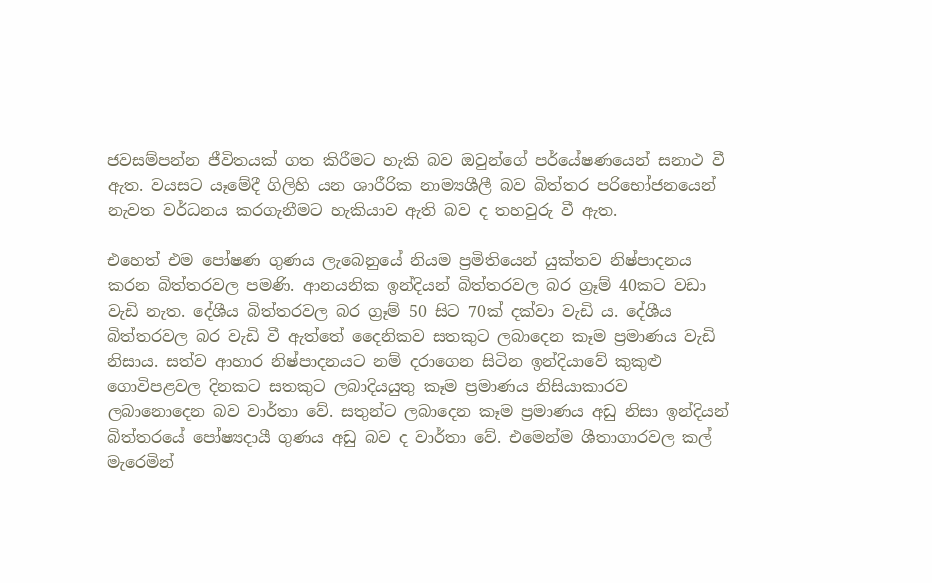ජවසම්පන්න ජීවිතයක් ගත කිරීමට හැකි බව ඔවුන්ගේ පර්යේෂණයෙන් සනාථ වී ඇත. වයසට යෑමේදී ගිලිහි යන ශාරීරික නාම්‍යශීලී බව බිත්තර පරිභෝජනයෙන් නැවත වර්ධනය කරගැනීමට හැකියාව ඇති බව ද තහවුරු වී ඇත.

එහෙත් එම පෝෂණ ගුණය ලැබෙනුයේ නියම ප්‍රමිතියෙන් යුක්තව නිෂ්පාදනය කරන බිත්තරවල පමණි. ආනයනික ඉන්දියන් බිත්තරවල බර ග්‍රෑම් 40කට වඩා වැඩි නැත. දේශීය බිත්තරවල බර ග්‍රෑම් 50 සිට 70ක් දක්වා වැඩි ය. දේශීය බිත්තරවල බර වැඩි වී ඇත්තේ දෛනිකව සතකුට ලබාදෙන කෑම ප්‍රමාණය වැඩි නිසාය. සත්ව ආහාර නිෂ්පාදනයට නම් දරාගෙන සිටින ඉන්දියාවේ කුකුළු ගොවිපළවල දිනකට සතකුට ලබාදියයුතු කෑම ප්‍රමාණය නිසියාකාරව ලබානොදෙන බව වාර්තා වේ. සතුන්ට ලබාදෙන කෑම ප්‍රමාණය අඩු නිසා ඉන්දියන් බිත්තරයේ පෝෂ්‍යදායී ගුණය අඩු බව ද වාර්තා වේ. එමෙන්ම ශීතාගාරවල කල් මැරෙමින්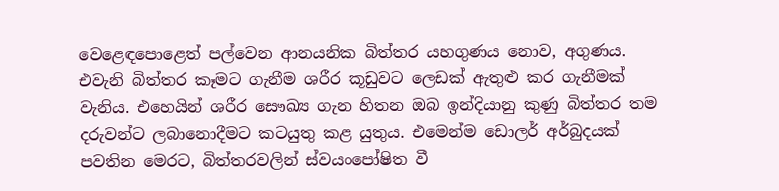වෙළෙඳපොළෙත් පල්වෙන ආනයනික බිත්තර යහගුණය නොව, අගුණය. එවැනි බිත්තර කෑමට ගැනීම ශරීර කූඩුවට ලෙඩක් ඇතුළු කර ගැනීමක් වැනිය. එහෙයින් ශරීර සෞඛ්‍ය ගැන හිතන ඔබ ඉන්දියානු කුණු බිත්තර තම දරුවන්ට ලබානොදීමට කටයුතු කළ යුතුය. එමෙන්ම ඩොලර් අර්බුදයක් පවතින මෙරට, බිත්තරවලින් ස්වයංපෝෂිත වී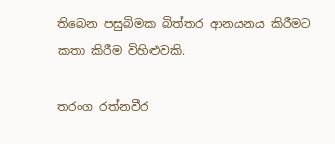තිබෙන පසුබිමක බිත්තර ආනයනය කිරීමට කතා කිරීම විහිළුවකි.

තරංග රත්නවීර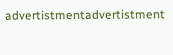advertistmentadvertistment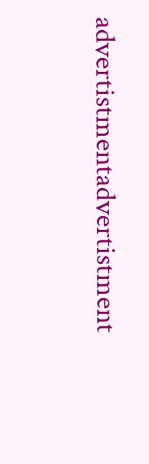advertistmentadvertistment